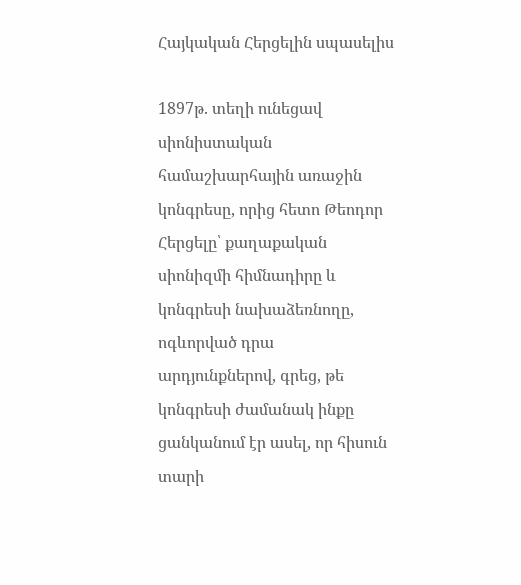Հայկական Հերցելին սպասելիս

1897թ. տեղի ունեցավ սիոնիստական համաշխարհային առաջին կոնգրեսը, որից հետո Թեոդոր Հերցելը՝ քաղաքական սիոնիզմի հիմնադիրը և կոնգրեսի նախաձեռնողը, ոգևորված դրա արդյունքներով, գրեց, թե կոնգրեսի ժամանակ ինքը ցանկանում էր ասել, որ հիսուն տարի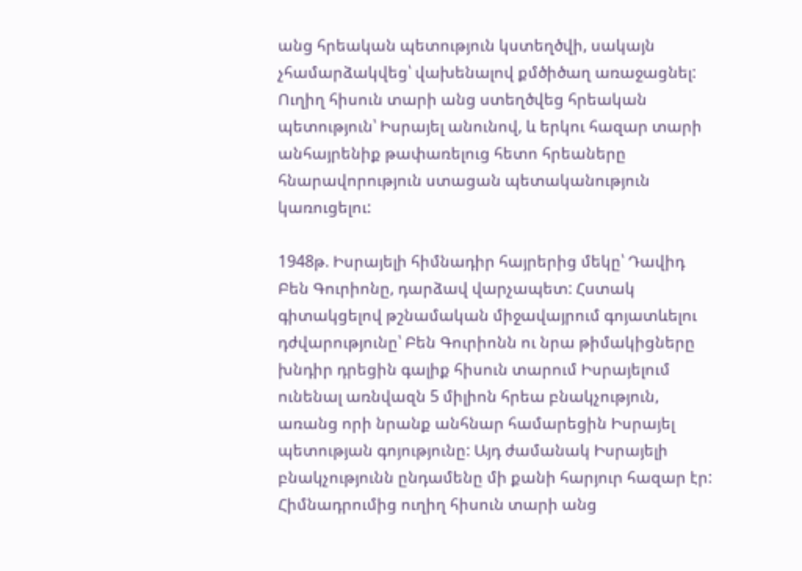անց հրեական պետություն կստեղծվի, սակայն չհամարձակվեց՝ վախենալով քմծիծաղ առաջացնել: Ուղիղ հիսուն տարի անց ստեղծվեց հրեական պետություն՝ Իսրայել անունով, և երկու հազար տարի անհայրենիք թափառելուց հետո հրեաները հնարավորություն ստացան պետականություն կառուցելու:

1948թ. Իսրայելի հիմնադիր հայրերից մեկը՝ Դավիդ Բեն Գուրիոնը, դարձավ վարչապետ: Հստակ գիտակցելով թշնամական միջավայրում գոյատևելու դժվարությունը՝ Բեն Գուրիոնն ու նրա թիմակիցները խնդիր դրեցին գալիք հիսուն տարում Իսրայելում ունենալ առնվազն 5 միլիոն հրեա բնակչություն, առանց որի նրանք անհնար համարեցին Իսրայել պետության գոյությունը: Այդ ժամանակ Իսրայելի բնակչությունն ընդամենը մի քանի հարյուր հազար էր: Հիմնադրումից ուղիղ հիսուն տարի անց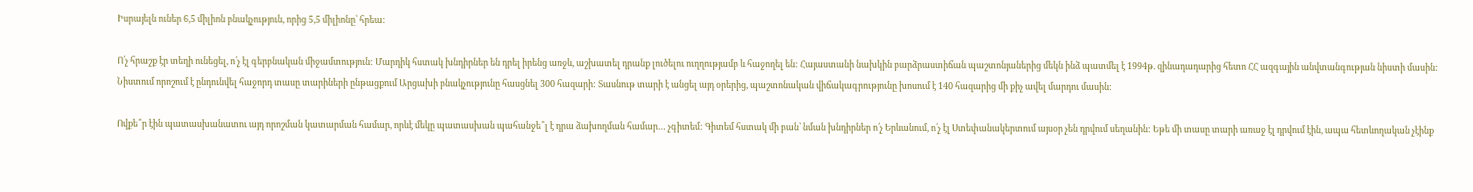Իսրայելն ուներ 6,5 միլիոն բնակչություն, որից 5,5 միլիոնը՝ հրեա:

Ո՛չ հրաշք էր տեղի ունեցել, ո՛չ էլ գերբնական միջամտություն: Մարդիկ հստակ խնդիրներ են դրել իրենց առջև, աշխատել դրանք լուծելու ուղղությամբ և հաջողել են: Հայաստանի նախկին բարձրաստիճան պաշտոնյաներից մեկն ինձ պատմել է 1994թ. զինադադարից հետո ՀՀ ազգային անվտանգության նիստի մասին: Նիստում որոշում է ընդունվել հաջորդ տասը տարիների ընթացքում Արցախի բնակչությունը հասցնել 300 հազարի: Տասնութ տարի է անցել այդ օրերից, պաշտոնական վիճակագրությունը խոսում է 140 հազարից մի քիչ ավել մարդու մասին:

Ովքե՞ր էին պատասխանատու այդ որոշման կատարման համար, որևէ մեկը պատասխան պահանջե՞լ է դրա ձախողման համար… չգիտեմ: Գիտեմ հստակ մի բան՝ նման խնդիրներ ո՛չ Երևանում, ո՛չ էլ Ստեփանակերտում այսօր չեն դրվում սեղանին: Եթե մի տասը տարի առաջ էլ դրվում էին, ապա հետևողական չէինք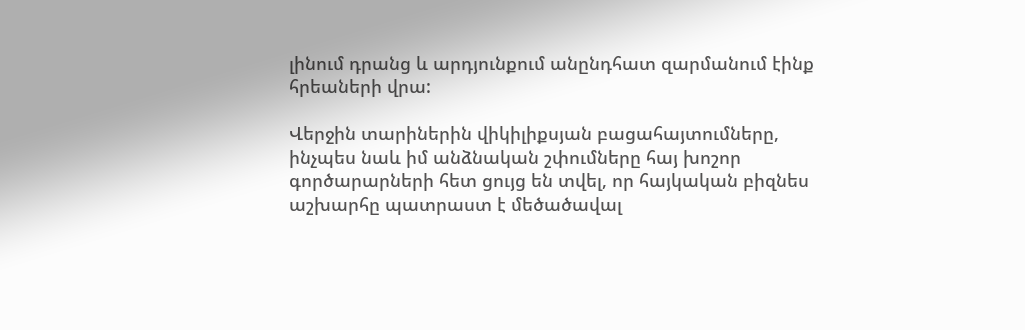լինում դրանց և արդյունքում անընդհատ զարմանում էինք հրեաների վրա:

Վերջին տարիներին վիկիլիքսյան բացահայտումները, ինչպես նաև իմ անձնական շփումները հայ խոշոր գործարարների հետ ցույց են տվել, որ հայկական բիզնես աշխարհը պատրաստ է մեծածավալ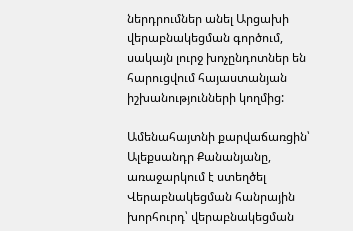ներդրումներ անել Արցախի վերաբնակեցման գործում, սակայն լուրջ խոչընդոտներ են հարուցվում հայաստանյան իշխանությունների կողմից:

Ամենահայտնի քարվաճառցին՝ Ալեքսանդր Քանանյանը, առաջարկում է ստեղծել Վերաբնակեցման հանրային խորհուրդ՝ վերաբնակեցման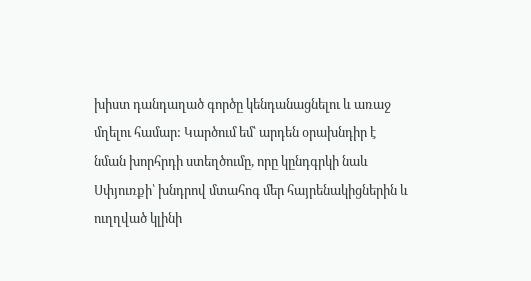խիստ դանդաղած գործը կենդանացնելու և առաջ մղելու համար: Կարծում եմ՝ արդեն օրախնդիր է նման խորհրդի ստեղծումը, որը կընդգրկի նաև Սփյուռքի՝ խնդրով մտահոգ մեր հայրենակիցներին և ուղղված կլինի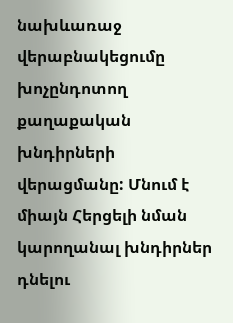նախևառաջ վերաբնակեցումը խոչընդոտող քաղաքական խնդիրների վերացմանը: Մնում է միայն Հերցելի նման կարողանալ խնդիրներ դնելու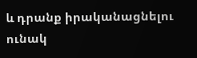և դրանք իրականացնելու ունակ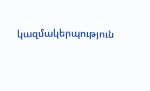կազմակերպություն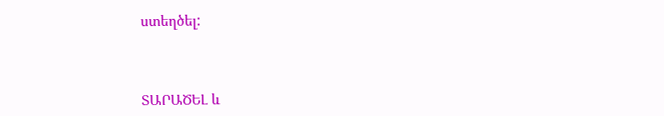ստեղծել:



ՏԱՐԱԾԵԼ և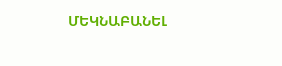ՄԵԿՆԱԲԱՆԵԼ